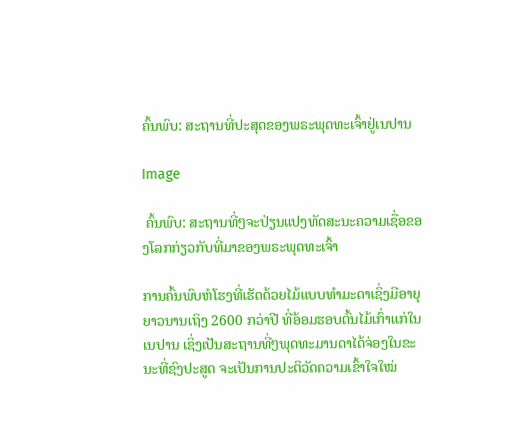ຄົ້ນພົບ: ສະຖານທີ່ປະສຸດຂອງພຣະພຸດທະເຈົ້າຢູ່ເນປານ

Image

 ຄົ້ນພົບ: ສະຖານທີ່ໆຈະປ່ຽນແປງທັດສະນະຄວາມເຊື່ອຂອງໂລກກ່ຽວກັບທີ່ມາຂອງພຣະພຸດທະເຈົ້າ

ການຄົ້ນພົບຫໍໂຮງທີ່ເຮັດດ້ວຍໄມ້ແບບທຳມະດາເຊິ່ງມີອາຍຸຍາວນານເຖິງ 2600 ກວ່າປີ ທີ່ອ້ອມຮອບຕົ້ນໄມ້ເກົ່າແກ່ໃນເນປານ ເຊິ່ງເປັນສະຖານທີ່ໆພຸດທະມານດາໄດ້ຈ່ອງໃນຂະນະທີ່ຊົງປະສູດ ຈະເປັນການປະຕິວັດຄວາມເຂົ້າໃຈໃໝ່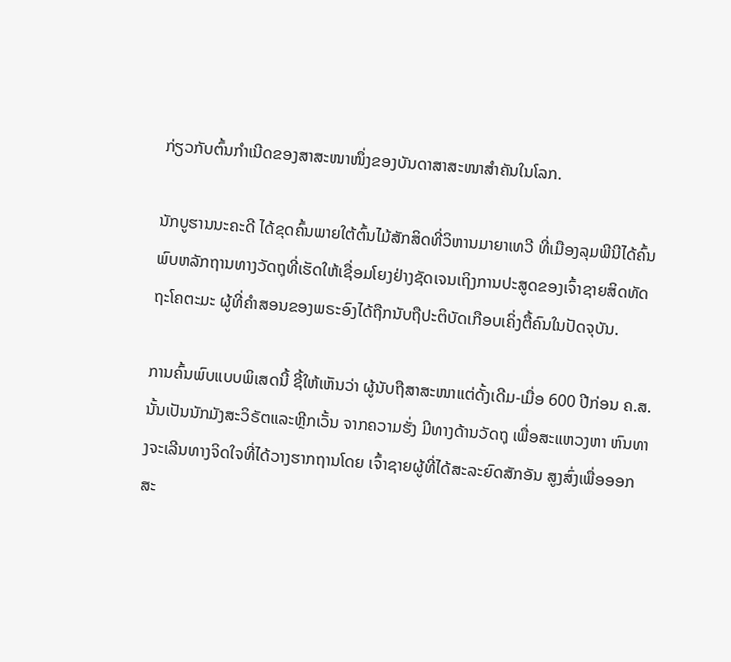ກ່ຽວກັບຕົ້ນກຳເນີດຂອງສາສະໜາໜຶ່ງຂອງບັນດາສາສະໜາສຳຄັນໃນໂລກ.

ນັກບູຮານນະຄະດີ ໄດ້ຂຸດຄົ້ນພາຍໃຕ້ຕົ້ນໄມ້ສັກສິດທີ່ວິຫານມາຍາເທວີ ທີ່ເມືອງລຸມພີນີໄດ້ຄົ້ນພົບຫລັກຖານທາງວັດຖຸທີ່ເຮັດໃຫ້ເຊື່ອມໂຍງຢ່າງຊັດເຈນເຖິງການປະສູດຂອງເຈົ້າຊາຍສິດທັດຖະໂຄຕະມະ ຜູ້ທີ່ຄຳສອນຂອງພຣະອົງໄດ້ຖືກນັບຖືປະຕິບັດເກືອບເຄິ່ງຕື້ຄົນໃນປັດຈຸບັນ.

ການຄົ້ນພົບແບບພິເສດນີ້ ຊີ້ໃຫ້ເຫັນວ່າ ຜູ້ນັບຖືສາສະໜາແຕ່ດັ້ງເດີມ-ເມື່ອ 600 ປີກ່ອນ ຄ.ສ.ນັ້ນເປັນນັກມັງສະວິຣັຕແລະຫຼີກເວັ້ນ ຈາກຄວາມຮັ່ງ ມີທາງດ້ານວັດຖຸ ເພື່ອສະແຫວງຫາ ຫົນທາງຈະເລີນທາງຈິດໃຈທີ່ໄດ້ວາງຮາກຖານໂດຍ ເຈົ້າຊາຍຜູ້ທີ່ໄດ້ສະລະຍົດສັກອັນ ສູງສົ່ງເພື່ອອອກສະ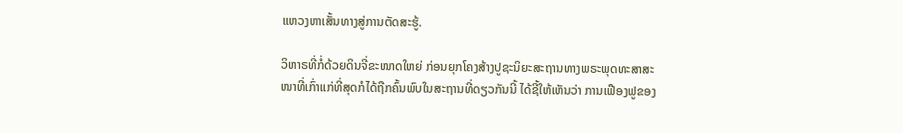ແຫວງຫາເສັ້ນທາງສູ່ການຕັດສະຮູ້.

ວິຫາຣທີ່ກໍ່ດ້ວຍດິນຈີ່ຂະໜາດໃຫຍ່ ກ່ອນຍຸກໂຄງສ້າງປູຊະນິຍະສະຖານທາງພຣະພຸດທະສາສະໜາທີ່ເກົ່າແກ່ທີ່ສຸດກໍໄດ້ຖືກຄົ້ນພົບໃນສະຖານທີ່ດຽວກັນນີ້ ໄດ້ຊີ້ໃຫ້ເຫັນວ່າ ການເຟືອງຟູຂອງ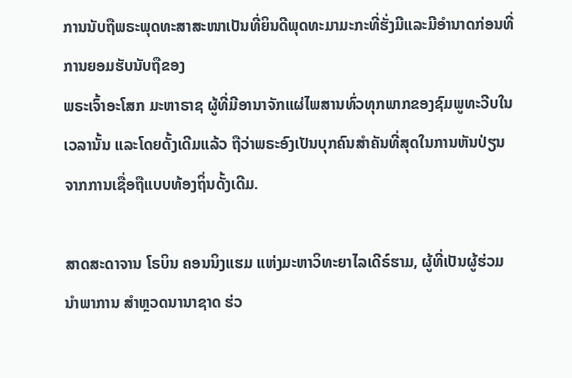ການນັບຖືພຣະພຸດທະສາສະໜາເປັນທີ່ຍິນດີພຸດທະມາມະກະທີ່ຮັ່ງມີແລະມີອຳນາດກ່ອນທີ່ການຍອມຮັບນັບຖືຂອງ
ພຣະເຈົ້າອະໂສກ ມະຫາຣາຊ ຜູ້ທີ່ມີອານາຈັກແຜ່ໄພສານທົ່ວທຸກພາກຂອງຊົມພູທະວີບໃນເວລານັ້ນ ແລະໂດຍດັ້ງເດີມແລ້ວ ຖືວ່າພຣະອົງເປັນບຸກຄົນສຳຄັນທີ່ສຸດໃນການຫັນປ່ຽນຈາກການເຊື່ອຖືແບບທ້ອງຖິ່ນດັ້ງເດີມ.

ສາດສະດາຈານ ໂຣບິນ ຄອນນິງແຮມ ແຫ່ງມະຫາວິທະຍາໄລເດີຣ໌ຮາມ, ຜູ້ທີ່ເປັນຜູ້ຮ່ວມນຳພາການ ສຳຫຼວດນານາຊາດ ຮ່ວ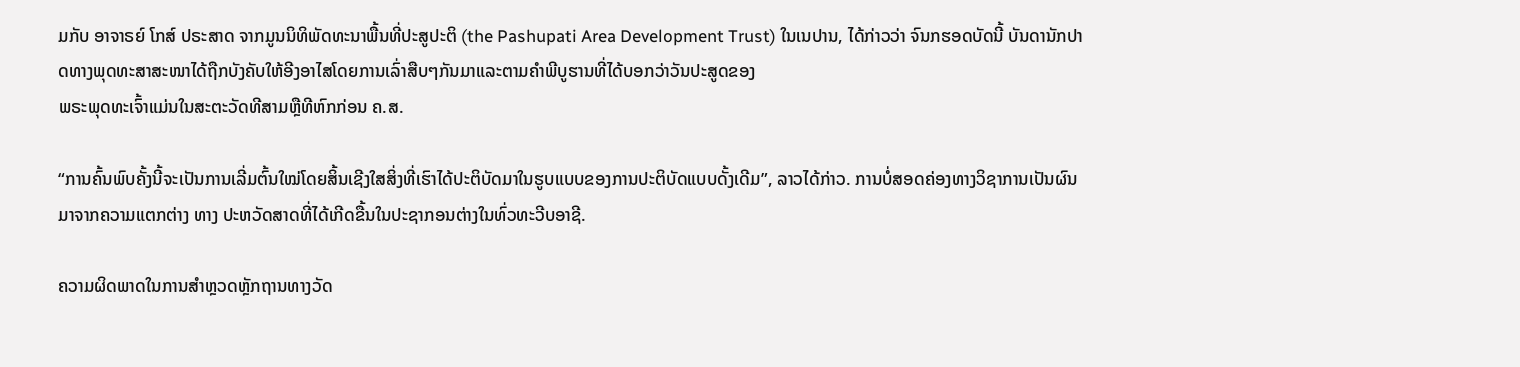ມກັບ ອາຈາຣຍ໌ ໂກສ໌ ປຣະສາດ ຈາກມູນນິທິພັດທະນາພື້ນທີ່ປະສູປະຕິ (the Pashupati Area Development Trust) ໃນເນປານ, ໄດ້ກ່າວວ່າ ຈົນກຮອດບັດນີ້ ບັນດານັກປາດທາງພຸດທະສາສະໜາໄດ້ຖືກບັງຄັບໃຫ້ອີງອາໄສໂດຍການເລົ່າສືບໆກັນມາແລະຕາມຄຳພີບູຮານທີ່ໄດ້ບອກວ່າວັນປະສູດຂອງ
ພຣະພຸດທະເຈົ້າແມ່ນໃນສະຕະວັດທີສາມຫຼືທີຫົກກ່ອນ ຄ.ສ.

“ການຄົ້ນພົບຄັ້ງນີ້ຈະເປັນການເລີ່ມຕົ້ນໃໝ່ໂດຍສິ້ນເຊີງໃສສິ່ງທີ່ເຮົາໄດ້ປະຕິບັດມາໃນຮູບແບບຂອງການປະຕິບັດແບບດັ້ງເດີມ”, ລາວໄດ້ກ່າວ. ການບໍ່ສອດຄ່ອງທາງວິຊາການເປັນຜົນມາຈາກຄວາມແຕກຕ່າງ ທາງ ປະຫວັດສາດທີ່ໄດ້ເກີດຂື້ນໃນປະຊາກອນຕ່າງໃນທົ່ວທະວີບອາຊີ.

ຄວາມຜິດພາດໃນການສຳຫຼວດຫຼັກຖານທາງວັດ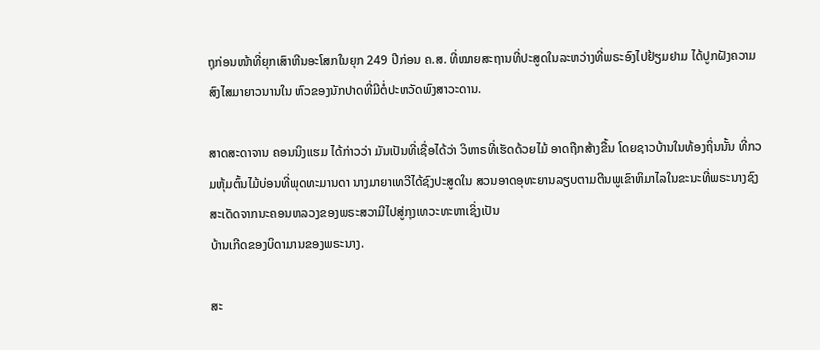ຖຸກ່ອນໜ້າທີ່ຍຸກເສົາຫີນອະໂສກໃນຍຸກ 249 ປີກ່ອນ ຄ.ສ. ທີ່ໝາຍສະຖານທີ່ປະສູດໃນລະຫວ່າງທີ່ພຣະອົງໄປຢ້ຽມຢາມ ໄດ້ປູກຝັງຄວາມສົງໄສມາຍາວນານໃນ ຫົວຂອງນັກປາດທີ່ມີຕໍ່ປະຫວັດພົງສາວະດານ.

ສາດສະດາຈານ ຄອນນິງແຮມ ໄດ້ກ່າວວ່າ ມັນເປັນທີ່ເຊື່ອໄດ້ວ່າ ວິຫາຣທີ່ເຮັດດ້ວຍໄມ້ ອາດຖືກສ້າງຂື້ນ ໂດຍຊາວບ້ານໃນທ້ອງຖິ່ນນັ້ນ ທີ່ກວມຫຸ້ມຕົ້ນໄມ້ບ່ອນທີ່ພຸດທະມານດາ ນາງມາຍາເທວີໄດ້ຊົງປະສູດໃນ ສວນອາດອຸທະຍານລຽບຕາມຕີນພູເຂົາຫິມາໄລໃນຂະນະທີ່ພຣະນາງຊົງສະເດັດຈາກນະຄອນຫລວງຂອງພຣະສວາມີໄປສູ່ກຸງເທວະທະຫາເຊິ່ງເປັນ
ບ້ານເກີດຂອງບິດາມານຂອງພຣະນາງ.

ສະ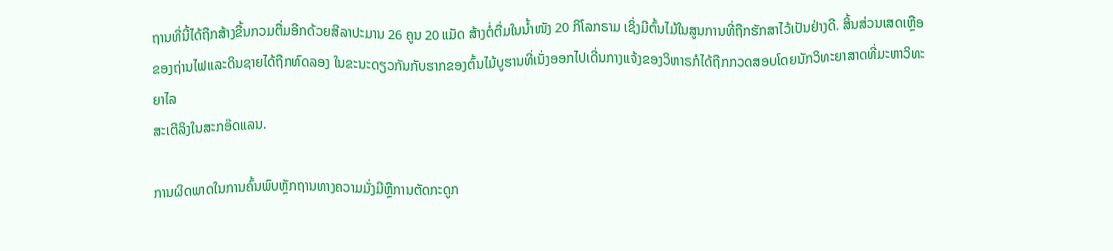ຖານທີ່ນີ້ໄດ້ຖືກສ້າງຂື້ນກວມຕື່ມອີກດ້ວຍສີລາປະມານ 26 ຄູນ 20 ແມັດ ສ້າງຕໍ່ຕື່ມໃນນ້ຳໜັງ 20 ກິໂລກຣາມ ເຊິ່ງມີຕົ້ນໄມ້ໃນສູນການທີ່ຖືກຮັກສາໄວ້ເປັນຢ່າງດີ. ສິ້ນສ່ວນເສດເຫຼືອຂອງຖ່ານໄຟແລະດິນຊາຍໄດ້ຖືກທົດລອງ ໃນຂະນະດຽວກັນກັບຮາກຂອງຕົ້ນໄມ້ບູຮານທີ່ເນັ່ງອອກໄປເດີ່ນກາງແຈ້ງຂອງວິຫາຣກໍໄດ້ຖືກກວດສອບໂດຍນັກວິທະຍາສາດທີ່ມະຫາວິທະຍາໄລ
ສະເຕີລິງໃນສະກອ໊ດແລນ.

ການຜິດພາດໃນການຄົ້ນພົບຫຼັກຖານທາງຄວາມມັ່ງມີຫຼືການຕັດກະດູກ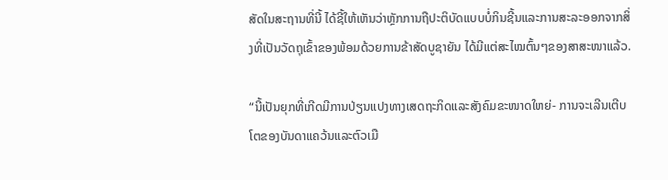ສັດໃນສະຖານທີ່ນີ້ ໄດ້ຊີ້ໃຫ້ເຫັນວ່າຫຼັກການຖືປະຕິບັດແບບບໍ່ກິນຊີ້ນແລະການສະລະອອກຈາກສິ່ງທີ່ເປັນວັດຖຸເຂົ້າຂອງພ້ອມດ້ວຍການຂ້າສັດບູຊາຍັນ ໄດ້ມີແຕ່ສະໄໝຕົ້ນໆຂອງສາສະໜາແລ້ວ.

“ນີ້ເປັນຍຸກທີ່ເກີດມີການປ່ຽນແປງທາງເສດຖະກິດແລະສັງຄົມຂະໜາດໃຫຍ່- ການຈະເລີນເຕີບໂຕຂອງບັນດາແຄວ້ນແລະຕົວເມື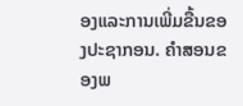ອງແລະການເພີ່ມຂື້ນຂອງປະຊາກອນ. ຄຳສອນຂອງພ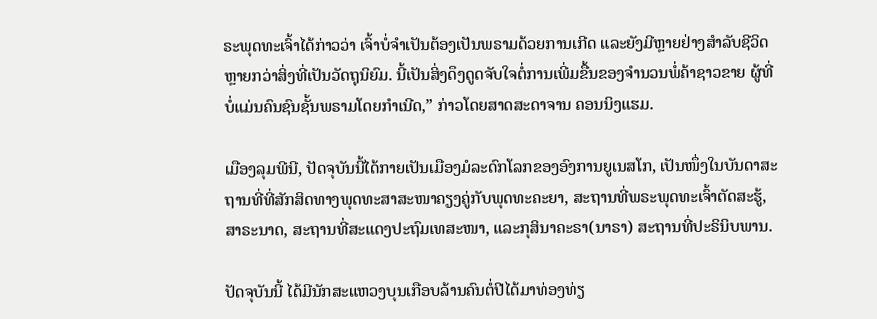ຣະພຸດທະເຈົ້າໄດ້ກ່າວວ່າ ເຈົ້າບໍ່ຈຳເປັນຕ້ອງເປັນພຣາມດ້ວຍການເກີດ ແລະຍັງມີຫຼາຍຢ່າງສຳລັບຊີວິດຫຼາຍກວ່າສິ່ງທີ່ເປັນວັດຖຸນິຍົມ. ນີ້ເປັນສິ່ງດຶງດູດຈັບໃຈຕໍ່ການເພີ່ມຂື້ນຂອງຈຳນວນພໍ່ຄ້າຊາວຂາຍ ຜູ້ທີ່ບໍ່ແມ່ນຄົນຊົນຊັ້ນພຣາມໂດຍກຳເນີດ,” ກ່າວໂດຍສາດສະດາຈານ ຄອນນິງແຮມ.

ເມືອງລຸມພີນີ, ປັດຈຸບັນນີ້ໄດ້ກາຍເປັນເມືອງມໍລະດົກໂລກຂອງອົງການຍູເນສໂກ, ເປັນໜຶ່ງໃນບັນດາສະຖານທີ່ທີ່ສັກສິດທາງພຸດທະສາສະໜາຄຽງຄູ່ກັບພຸດທະຄະຍາ, ສະຖານທີ່ພຣະພຸດທະເຈົ້າຕັດສະຮູ້, ສາຣະນາດ, ສະຖານທີ່ສະແດງປະຖົມເທສະໜາ, ແລະກຸສິນາຄະຣາ(ນາຣາ) ສະຖານທີ່ປະຣິນິບພານ.

ປັດຈຸບັນນີ້ ໄດ້ມີນັກສະແຫວງບຸນເກືອບລ້ານຄົນຕໍ່ປີໄດ້ມາທ່ອງທ່ຽ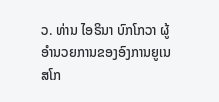ວ. ທ່ານ ໄອຣິນາ ບົກໂກວາ ຜູ້ອຳນວຍການຂອງອົງການຍູເນສໂກ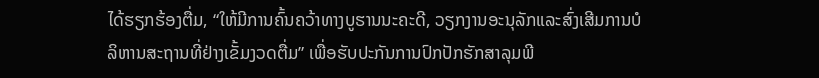ໄດ້ຮຽກຮ້ອງຕື່ມ, “ໃຫ້ມີການຄົ້ນຄວ້າທາງບູຮານນະຄະດີ, ວຽກງານອະນຸລັກແລະສົ່ງເສີມການບໍລິຫານສະຖານທີ່ຢ່າງເຂັ້ມງວດຕື່ມ” ເພື່ອຮັບປະກັນການປົກປັກຮັກສາລຸມພີ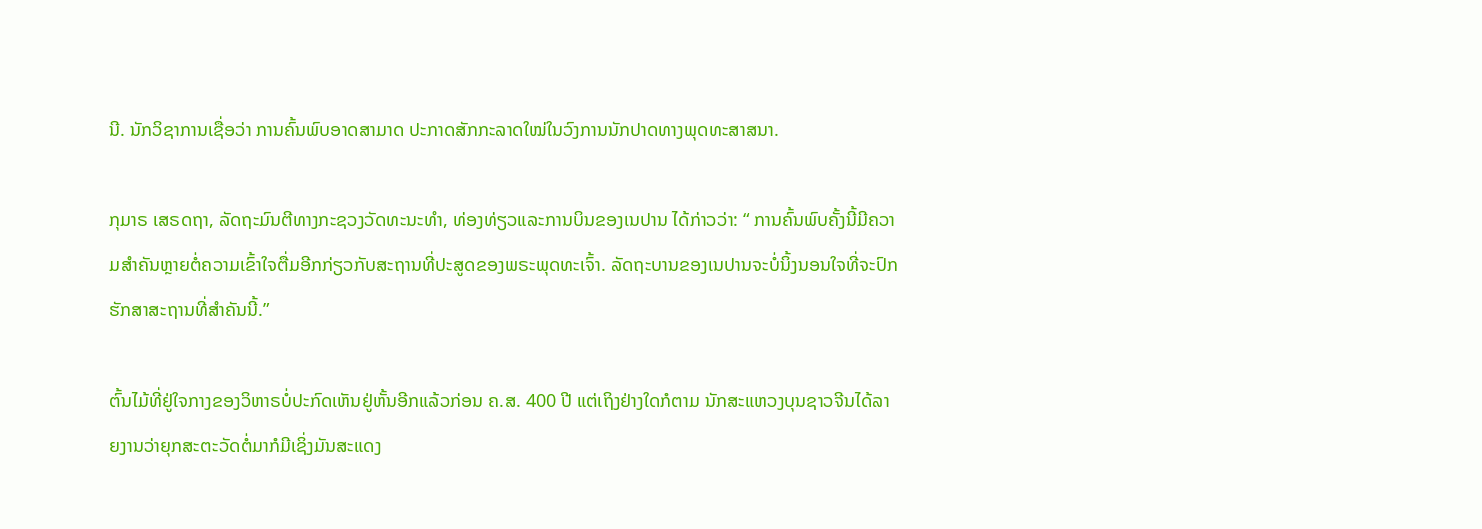ນີ. ນັກວິຊາການເຊື່ອວ່າ ການຄົ້ນພົບອາດສາມາດ ປະກາດສັກກະລາດໃໝ່ໃນວົງການນັກປາດທາງພຸດທະສາສນາ.

ກຸມາຣ ເສຣດຖາ, ລັດຖະມົນຕີທາງກະຊວງວັດທະນະທຳ, ທ່ອງທ່ຽວແລະການບິນຂອງເນປານ ໄດ້ກ່າວວ່າ: “ ການຄົ້ນພົບຄັ້ງນີ້ມີຄວາມສຳຄັນຫຼາຍຕໍ່ຄວາມເຂົ້າໃຈຕື່ມອີກກ່ຽວກັບສະຖານທີ່ປະສູດຂອງພຣະພຸດທະເຈົ້າ. ລັດຖະບານຂອງເນປານຈະບໍ່ນິ້ງນອນໃຈທີ່ຈະປົກຮັກສາສະຖານທີ່ສຳຄັນນີ້.”

ຕົ້ນໄມ້ທີ່ຢູ່ໃຈກາງຂອງວິຫາຣບໍ່ປະກົດເຫັນຢູ່ຫັ້ນອີກແລ້ວກ່ອນ ຄ.ສ. 400 ປີ ແຕ່ເຖິງຢ່າງໃດກໍຕາມ ນັກສະແຫວງບຸນຊາວຈີນໄດ້ລາຍງານວ່າຍຸກສະຕະວັດຕໍ່ມາກໍມີເຊິ່ງມັນສະແດງ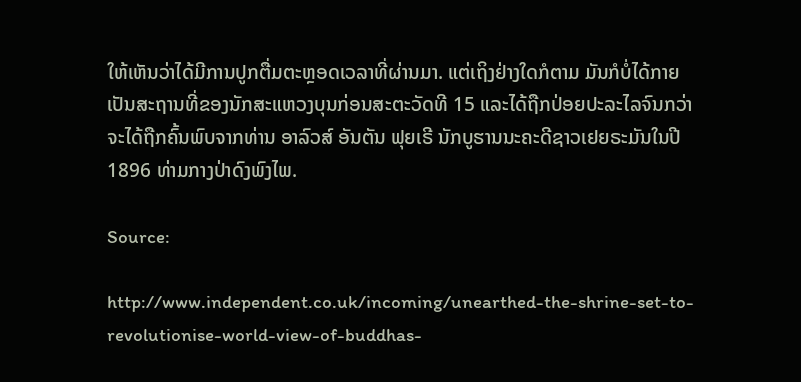ໃຫ້ເຫັນວ່າໄດ້ມີການປູກຕື່ມຕະຫຼອດເວລາທີ່ຜ່ານມາ. ແຕ່ເຖິງຢ່າງໃດກໍຕາມ ມັນກໍບໍ່ໄດ້ກາຍເປັນສະຖານທີ່ຂອງນັກສະແຫວງບຸນກ່ອນສະຕະວັດທີ 15 ແລະໄດ້ຖືກປ່ອຍປະລະໄລຈົນກວ່າຈະໄດ້ຖືກຄົ້ນພົບຈາກທ່ານ ອາລົວສ໌ ອັນຕັນ ຟຸຍເຣີ ນັກບູຮານນະຄະດີຊາວເຢຍຣະມັນໃນປີ 1896 ທ່າມກາງປ່າດົງພົງໄພ.

Source:

http://www.independent.co.uk/incoming/unearthed-the-shrine-set-to-revolutionise-world-view-of-buddhas-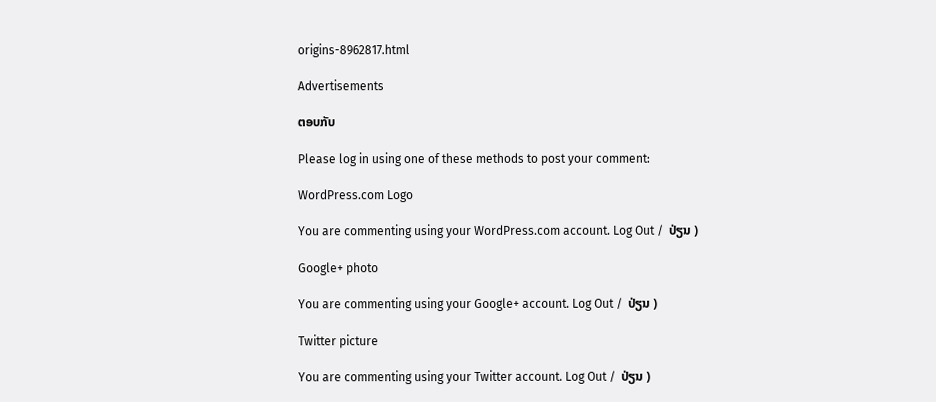origins-8962817.html

Advertisements

ຕອບກັບ

Please log in using one of these methods to post your comment:

WordPress.com Logo

You are commenting using your WordPress.com account. Log Out /  ປ່ຽນ )

Google+ photo

You are commenting using your Google+ account. Log Out /  ປ່ຽນ )

Twitter picture

You are commenting using your Twitter account. Log Out /  ປ່ຽນ )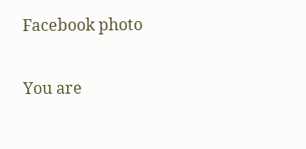Facebook photo

You are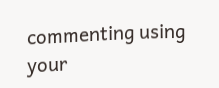commenting using your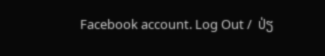Facebook account. Log Out /  ປ່ຽ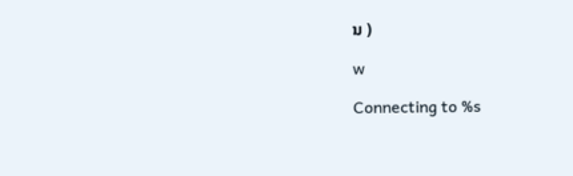ນ )

w

Connecting to %s